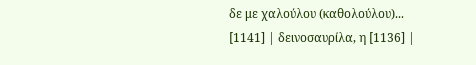δε με χαλούλου (καθολούλου)... [1141] | δεινοσαυρίλα, η [1136] |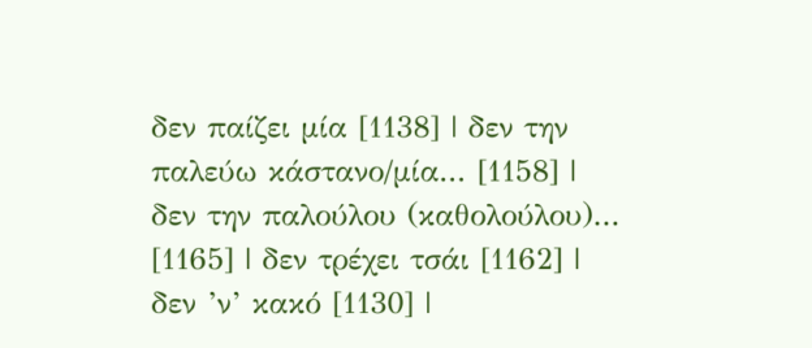δεν παίζει μία [1138] | δεν την παλεύω κάστανο/μία... [1158] |
δεν την παλούλου (καθολούλου)... [1165] | δεν τρέχει τσάι [1162] |
δεν ’ν’ κακό [1130] |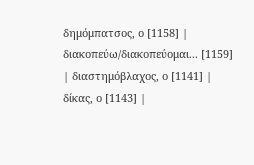δημόμπατσος, ο [1158] |
διακοπεύω/διακοπεύομαι... [1159] | διαστημόβλαχος, ο [1141] |
δίκας, ο [1143] |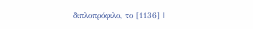διπλοπρόφιλο, το [1136] |